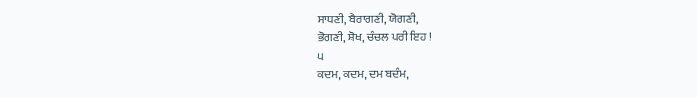ਸਾਧਣੀ, ਬੈਰਾਗਣੀ, ਯੋਗਣੀ,
ਭੋਗਣੀ, ਸ਼ੋਖ, ਚੰਚਲ ਪਰੀ ਇਹ !
੫
ਕਦਮ, ਕਦਮ, ਦਮ ਬਦੰਮ,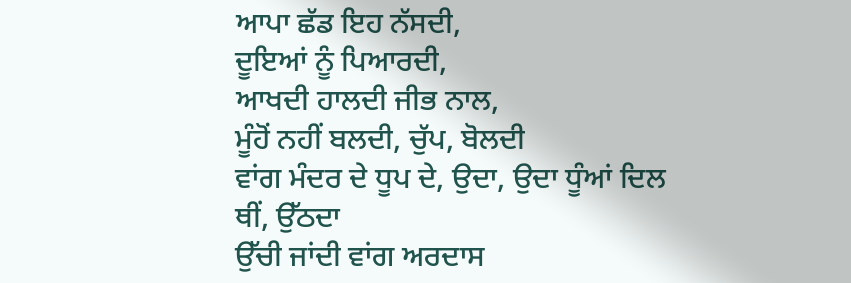ਆਪਾ ਛੱਡ ਇਹ ਨੱਸਦੀ,
ਦੂਇਆਂ ਨੂੰ ਪਿਆਰਦੀ,
ਆਖਦੀ ਹਾਲਦੀ ਜੀਭ ਨਾਲ,
ਮੂੰਹੋਂ ਨਹੀਂ ਬਲਦੀ, ਚੁੱਪ, ਬੋਲਦੀ
ਵਾਂਗ ਮੰਦਰ ਦੇ ਧੂਪ ਦੇ, ਉਦਾ, ਉਦਾ ਧੂੰਆਂ ਦਿਲ ਥੀਂ, ਉੱਠਦਾ
ਉੱਚੀ ਜਾਂਦੀ ਵਾਂਗ ਅਰਦਾਸ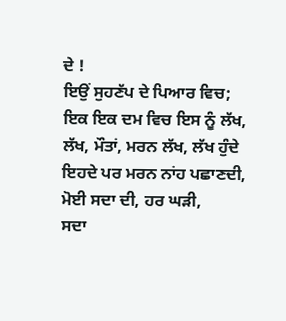ਦੇ !
ਇਉਂ ਸੁਹਣੱਪ ਦੇ ਪਿਆਰ ਵਿਚ;
ਇਕ ਇਕ ਦਮ ਵਿਚ ਇਸ ਨੂੰ ਲੱਖ, ਲੱਖ, ਮੌਤਾਂ, ਮਰਨ ਲੱਖ, ਲੱਖ ਹੁੰਦੇ
ਇਹਦੇ ਪਰ ਮਰਨ ਨਾਂਹ ਪਛਾਣਦੀ,
ਮੋਈ ਸਦਾ ਦੀ, ਹਰ ਘੜੀ,
ਸਦਾ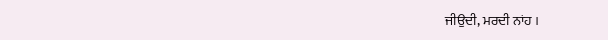ਜੀਉਦੀ, ਮਰਦੀ ਨਾਂਹ ।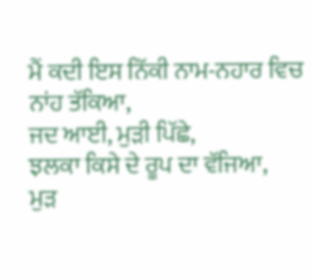ਮੈਂ ਕਦੀ ਇਸ ਨਿੱਕੀ ਨਾਮ-ਨਹਾਰ ਵਿਚ ਨਾਂਹ ਤੱਕਿਆ,
ਜਦ ਆਈ, ਮੁੜੀ ਪਿੱਛੇ,
ਝਲਕਾ ਕਿਸੇ ਦੇ ਰੂਪ ਦਾ ਵੱਜਿਆ,
ਮੁੜ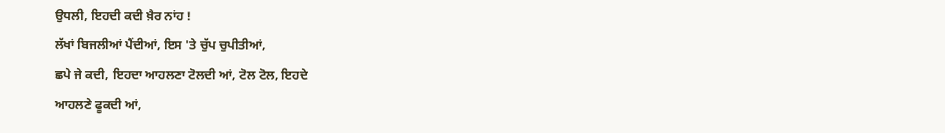ਉਧਲੀ, ਇਹਦੀ ਕਦੀ ਖ਼ੈਰ ਨਾਂਹ !
ਲੱਖਾਂ ਬਿਜਲੀਆਂ ਪੈਂਦੀਆਂ, ਇਸ 'ਤੇ ਚੁੱਪ ਚੁਪੀਤੀਆਂ,
ਛਪੇ ਜੇ ਕਦੀ, ਇਹਦਾ ਆਹਲਣਾ ਟੋਲਦੀ ਆਂ, ਟੋਲ ਟੋਲ, ਇਹਦੇ
ਆਹਲਣੇ ਫੂਕਦੀ ਆਂ,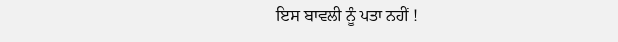ਇਸ ਬਾਵਲੀ ਨੂੰ ਪਤਾ ਨਹੀਂ !